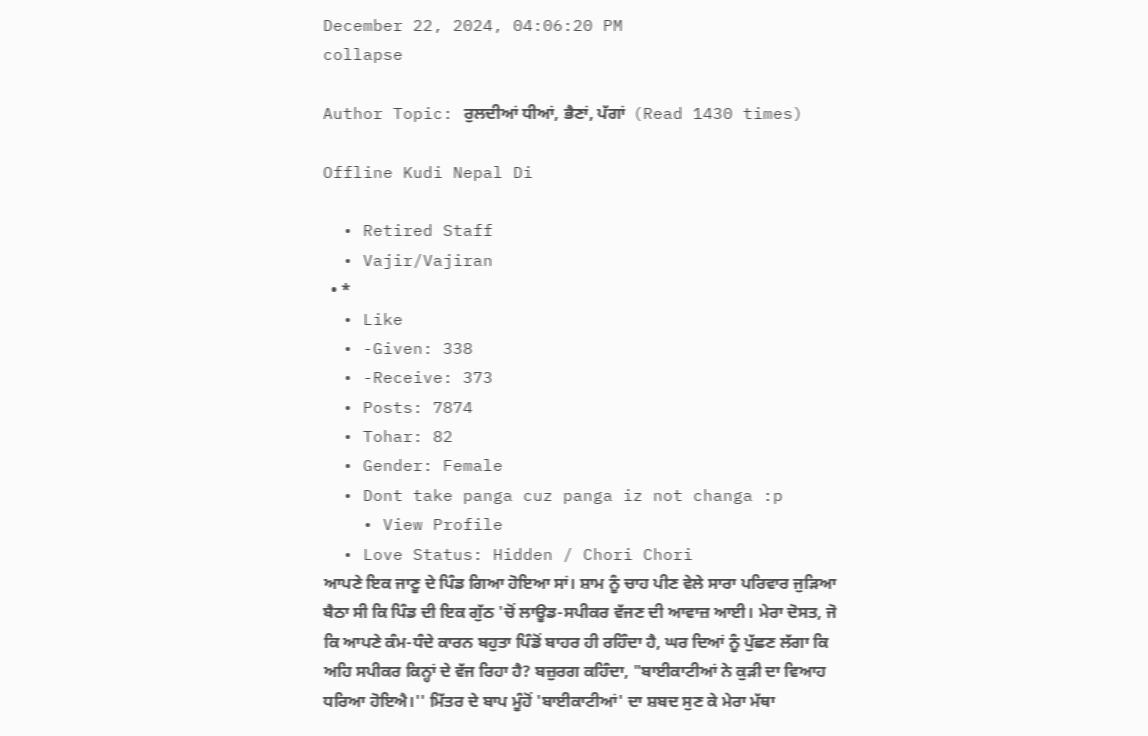December 22, 2024, 04:06:20 PM
collapse

Author Topic: ਰੁਲਦੀਆਂ ਧੀਆਂ, ਭੈਣਾਂ, ਪੱਗਾਂ  (Read 1430 times)

Offline Kudi Nepal Di

  • Retired Staff
  • Vajir/Vajiran
  • *
  • Like
  • -Given: 338
  • -Receive: 373
  • Posts: 7874
  • Tohar: 82
  • Gender: Female
  • Dont take panga cuz panga iz not changa :p
    • View Profile
  • Love Status: Hidden / Chori Chori
ਆਪਣੇ ਇਕ ਜਾਣੂ ਦੇ ਪਿੰਡ ਗਿਆ ਹੋਇਆ ਸਾਂ। ਸ਼ਾਮ ਨੂੰ ਚਾਹ ਪੀਣ ਵੇਲੇ ਸਾਰਾ ਪਰਿਵਾਰ ਜੁੜਿਆ ਬੈਠਾ ਸੀ ਕਿ ਪਿੰਡ ਦੀ ਇਕ ਗੁੱਠ 'ਚੋਂ ਲਾਊਡ-ਸਪੀਕਰ ਵੱਜਣ ਦੀ ਆਵਾਜ਼ ਆਈ। ਮੇਰਾ ਦੋਸਤ, ਜੋ ਕਿ ਆਪਣੇ ਕੰਮ-ਧੰਦੇ ਕਾਰਨ ਬਹੁਤਾ ਪਿੰਡੋਂ ਬਾਹਰ ਹੀ ਰਹਿੰਦਾ ਹੈ, ਘਰ ਦਿਆਂ ਨੂੰ ਪੁੱਛਣ ਲੱਗਾ ਕਿ ਅਹਿ ਸਪੀਕਰ ਕਿਨ੍ਹਾਂ ਦੇ ਵੱਜ ਰਿਹਾ ਹੈ? ਬਜ਼ੁਰਗ ਕਹਿੰਦਾ, "ਬਾਈਕਾਟੀਆਂ ਨੇ ਕੁੜੀ ਦਾ ਵਿਆਹ ਧਰਿਆ ਹੋਇਐ।'' ਮਿੱਤਰ ਦੇ ਬਾਪ ਮੂੰਹੋਂ 'ਬਾਈਕਾਟੀਆਂ' ਦਾ ਸ਼ਬਦ ਸੁਣ ਕੇ ਮੇਰਾ ਮੱਥਾ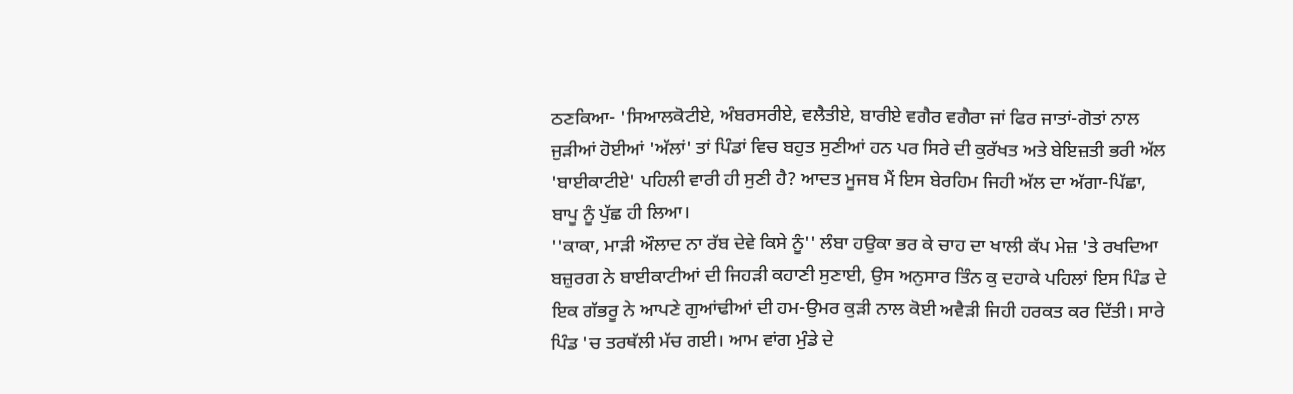ਠਣਕਿਆ- 'ਸਿਆਲਕੋਟੀਏ, ਅੰਬਰਸਰੀਏ, ਵਲੈਤੀਏ, ਬਾਰੀਏ ਵਗੈਰ ਵਗੈਰਾ ਜਾਂ ਫਿਰ ਜਾਤਾਂ-ਗੋਤਾਂ ਨਾਲ ਜੁੜੀਆਂ ਹੋਈਆਂ 'ਅੱਲਾਂ' ਤਾਂ ਪਿੰਡਾਂ ਵਿਚ ਬਹੁਤ ਸੁਣੀਆਂ ਹਨ ਪਰ ਸਿਰੇ ਦੀ ਕੁਰੱਖਤ ਅਤੇ ਬੇਇਜ਼ਤੀ ਭਰੀ ਅੱਲ 'ਬਾਈਕਾਟੀਏ' ਪਹਿਲੀ ਵਾਰੀ ਹੀ ਸੁਣੀ ਹੈ? ਆਦਤ ਮੂਜਬ ਮੈਂ ਇਸ ਬੇਰਹਿਮ ਜਿਹੀ ਅੱਲ ਦਾ ਅੱਗਾ-ਪਿੱਛਾ, ਬਾਪੂ ਨੂੰ ਪੁੱਛ ਹੀ ਲਿਆ।
''ਕਾਕਾ, ਮਾੜੀ ਔਲਾਦ ਨਾ ਰੱਬ ਦੇਵੇ ਕਿਸੇ ਨੂੰ'' ਲੰਬਾ ਹਉਕਾ ਭਰ ਕੇ ਚਾਹ ਦਾ ਖਾਲੀ ਕੱਪ ਮੇਜ਼ 'ਤੇ ਰਖਦਿਆ ਬਜ਼ੁਰਗ ਨੇ ਬਾਈਕਾਟੀਆਂ ਦੀ ਜਿਹੜੀ ਕਹਾਣੀ ਸੁਣਾਈ, ਉਸ ਅਨੁਸਾਰ ਤਿੰਨ ਕੁ ਦਹਾਕੇ ਪਹਿਲਾਂ ਇਸ ਪਿੰਡ ਦੇ ਇਕ ਗੱਭਰੂ ਨੇ ਆਪਣੇ ਗੁਆਂਢੀਆਂ ਦੀ ਹਮ-ਉਮਰ ਕੁੜੀ ਨਾਲ ਕੋਈ ਅਵੈੜੀ ਜਿਹੀ ਹਰਕਤ ਕਰ ਦਿੱਤੀ। ਸਾਰੇ ਪਿੰਡ 'ਚ ਤਰਥੱਲੀ ਮੱਚ ਗਈ। ਆਮ ਵਾਂਗ ਮੁੰਡੇ ਦੇ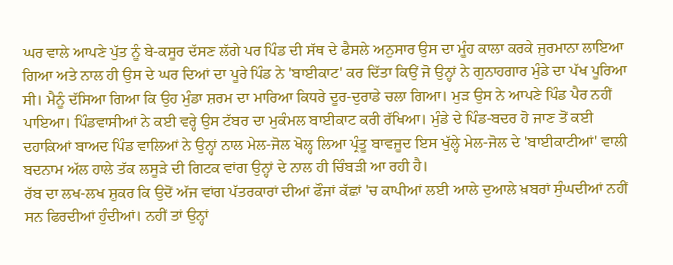ਘਰ ਵਾਲੇ ਆਪਣੇ ਪੁੱਤ ਨੂੰ ਬੇ-ਕਸੂਰ ਦੱਸਣ ਲੱਗੇ ਪਰ ਪਿੰਡ ਦੀ ਸੱਥ ਦੇ ਫੈਸਲੇ ਅਨੁਸਾਰ ਉਸ ਦਾ ਮੂੰਹ ਕਾਲਾ ਕਰਕੇ ਜੁਰਮਾਨਾ ਲਾਇਆ ਗਿਆ ਅਤੇ ਨਾਲ ਹੀ ਉਸ ਦੇ ਘਰ ਦਿਆਂ ਦਾ ਪੂਰੇ ਪਿੰਡ ਨੇ 'ਬਾਈਕਾਟ' ਕਰ ਦਿੱਤਾ ਕਿਉਂ ਜੋ ਉਨ੍ਹਾਂ ਨੇ ਗੁਨਾਹਗਾਰ ਮੁੰਡੇ ਦਾ ਪੱਖ ਪੂਰਿਆ ਸੀ। ਮੈਨੂੰ ਦੱਸਿਆ ਗਿਆ ਕਿ ਉਹ ਮੁੰਡਾ ਸ਼ਰਮ ਦਾ ਮਾਰਿਆ ਕਿਧਰੇ ਦੂਰ-ਦੁਰਾਡੇ ਚਲਾ ਗਿਆ। ਮੁੜ ਉਸ ਨੇ ਆਪਣੇ ਪਿੰਡ ਪੈਰ ਨਹੀਂ ਪਾਇਆ। ਪਿੰਡਵਾਸੀਆਂ ਨੇ ਕਈ ਵਰ੍ਹੇ ਉਸ ਟੱਬਰ ਦਾ ਮੁਕੰਮਲ ਬਾਈਕਾਟ ਕਰੀ ਰੱਖਿਆ। ਮੁੰਡੇ ਦੇ ਪਿੰਡ-ਬਦਰ ਹੋ ਜਾਣ ਤੋਂ ਕਈ ਦਹਾਕਿਆਂ ਬਾਅਦ ਪਿੰਡ ਵਾਲਿਆਂ ਨੇ ਉਨ੍ਹਾਂ ਨਾਲ ਮੇਲ-ਜੋਲ ਖੋਲ੍ਹ ਲਿਆ ਪ੍ਰੰਤੂ ਬਾਵਜੂਦ ਇਸ ਖੁੱਲ੍ਹੇ ਮੇਲ-ਜੋਲ ਦੇ 'ਬਾਈਕਾਟੀਆਂ' ਵਾਲੀ ਬਦਨਾਮ ਅੱਲ ਹਾਲੇ ਤੱਕ ਲਸੂੜੇ ਦੀ ਗਿਟਕ ਵਾਂਗ ਉਨ੍ਹਾਂ ਦੇ ਨਾਲ ਹੀ ਚਿੰਬੜੀ ਆ ਰਹੀ ਹੈ।
ਰੱਬ ਦਾ ਲਖ-ਲਖ ਸ਼ੁਕਰ ਕਿ ਉਦੋਂ ਅੱਜ ਵਾਂਗ ਪੱਤਰਕਾਰਾਂ ਦੀਆਂ ਫੌਜਾਂ ਕੱਛਾਂ 'ਚ ਕਾਪੀਆਂ ਲਈ ਆਲੇ ਦੁਆਲੇ ਖ਼ਬਰਾਂ ਸੁੰਘਦੀਆਂ ਨਹੀਂ ਸਨ ਫਿਰਦੀਆਂ ਹੁੰਦੀਆਂ। ਨਹੀਂ ਤਾਂ ਉਨ੍ਹਾਂ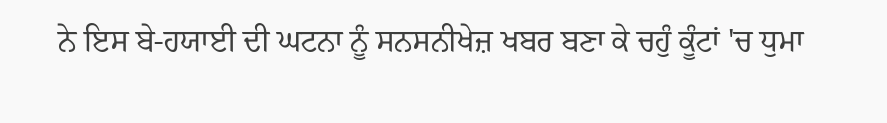ਨੇ ਇਸ ਬੇ-ਹਯਾਈ ਦੀ ਘਟਨਾ ਨੂੰ ਸਨਸਨੀਖੇਜ਼ ਖਬਰ ਬਣਾ ਕੇ ਚਹੁੰ ਕੂੰਟਾਂ 'ਚ ਧੁਮਾ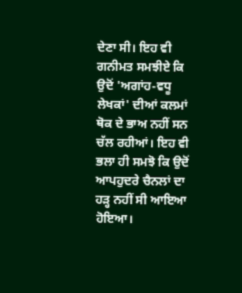ਦੇਣਾ ਸੀ। ਇਹ ਵੀ ਗਨੀਮਤ ਸਮਝੀਏ ਕਿ ਉਦੋਂ 'ਅਗਾਂਹ-ਵਧੂ ਲੇਖਕਾਂ' ਦੀਆਂ ਕਲਮਾਂ ਥੋਕ ਦੇ ਭਾਅ ਨਹੀਂ ਸਨ ਚੱਲ ਰਹੀਆਂ। ਇਹ ਵੀ ਭਲਾ ਹੀ ਸਮਝੋ ਕਿ ਉਦੋਂ ਆਪਹੁਦਰੇ ਚੈਨਲਾਂ ਦਾ ਹੜ੍ਹ ਨਹੀਂ ਸੀ ਆਇਆ ਹੋਇਆ।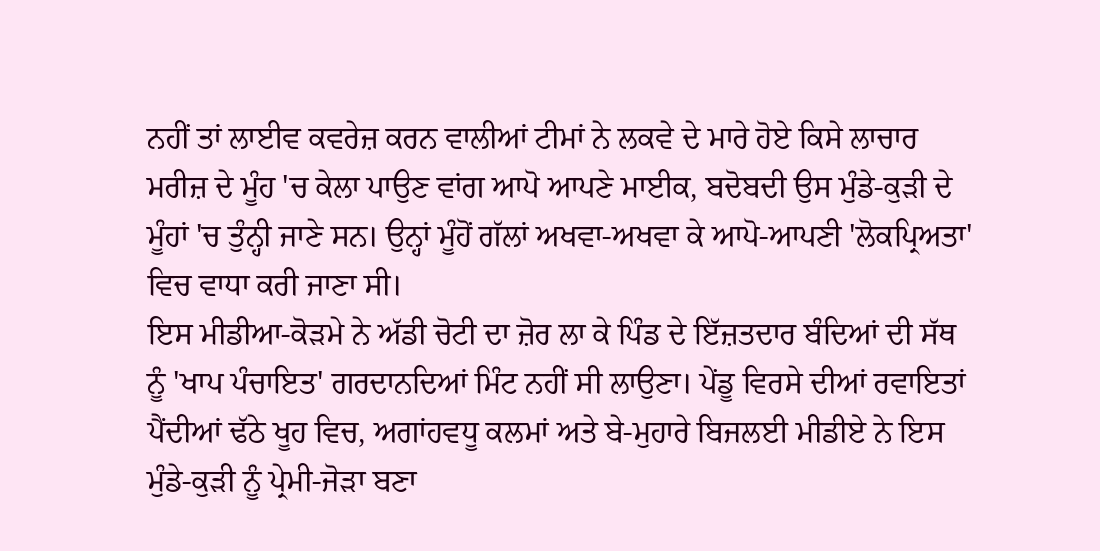ਨਹੀਂ ਤਾਂ ਲਾਈਵ ਕਵਰੇਜ਼ ਕਰਨ ਵਾਲੀਆਂ ਟੀਮਾਂ ਨੇ ਲਕਵੇ ਦੇ ਮਾਰੇ ਹੋਏ ਕਿਸੇ ਲਾਚਾਰ ਮਰੀਜ਼ ਦੇ ਮੂੰਹ 'ਚ ਕੇਲਾ ਪਾਉਣ ਵਾਂਗ ਆਪੋ ਆਪਣੇ ਮਾਈਕ, ਬਦੋਬਦੀ ਉਸ ਮੁੰਡੇ-ਕੁੜੀ ਦੇ ਮੂੰਹਾਂ 'ਚ ਤੁੰਨ੍ਹੀ ਜਾਣੇ ਸਨ। ਉਨ੍ਹਾਂ ਮੂੰਹੋਂ ਗੱਲਾਂ ਅਖਵਾ-ਅਖਵਾ ਕੇ ਆਪੋ-ਆਪਣੀ 'ਲੋਕਪ੍ਰਿਅਤਾ' ਵਿਚ ਵਾਧਾ ਕਰੀ ਜਾਣਾ ਸੀ।
ਇਸ ਮੀਡੀਆ-ਕੋੜਮੇ ਨੇ ਅੱਡੀ ਚੋਟੀ ਦਾ ਜ਼ੋਰ ਲਾ ਕੇ ਪਿੰਡ ਦੇ ਇੱਜ਼ਤਦਾਰ ਬੰਦਿਆਂ ਦੀ ਸੱਥ ਨੂੰ 'ਖਾਪ ਪੰਚਾਇਤ' ਗਰਦਾਨਦਿਆਂ ਮਿੰਟ ਨਹੀਂ ਸੀ ਲਾਉਣਾ। ਪੇਂਡੂ ਵਿਰਸੇ ਦੀਆਂ ਰਵਾਇਤਾਂ ਪੈਂਦੀਆਂ ਢੱਠੇ ਖੂਹ ਵਿਚ, ਅਗਾਂਹਵਧੂ ਕਲਮਾਂ ਅਤੇ ਬੇ-ਮੁਹਾਰੇ ਬਿਜਲਈ ਮੀਡੀਏ ਨੇ ਇਸ ਮੁੰਡੇ-ਕੁੜੀ ਨੂੰ ਪ੍ਰੇਮੀ-ਜੋੜਾ ਬਣਾ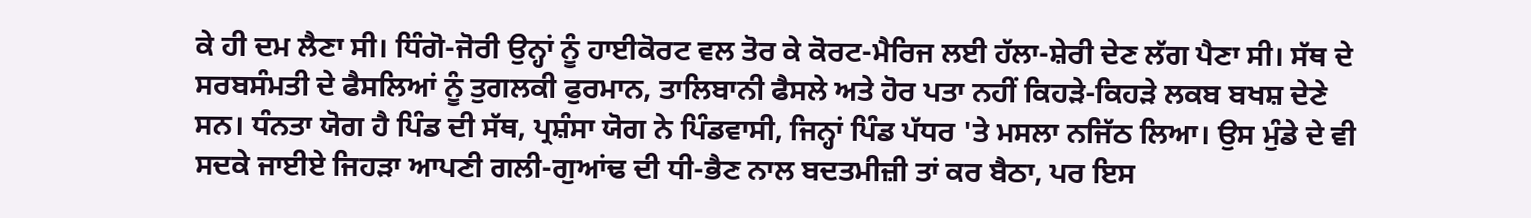ਕੇ ਹੀ ਦਮ ਲੈਣਾ ਸੀ। ਧਿੰਗੋ-ਜੋਰੀ ਉਨ੍ਹਾਂ ਨੂੰ ਹਾਈਕੋਰਟ ਵਲ ਤੋਰ ਕੇ ਕੋਰਟ-ਮੈਰਿਜ ਲਈ ਹੱਲਾ-ਸ਼ੇਰੀ ਦੇਣ ਲੱਗ ਪੈਣਾ ਸੀ। ਸੱਥ ਦੇ ਸਰਬਸੰਮਤੀ ਦੇ ਫੈਸਲਿਆਂ ਨੂੰ ਤੁਗਲਕੀ ਫੁਰਮਾਨ, ਤਾਲਿਬਾਨੀ ਫੈਸਲੇ ਅਤੇ ਹੋਰ ਪਤਾ ਨਹੀਂ ਕਿਹੜੇ-ਕਿਹੜੇ ਲਕਬ ਬਖਸ਼ ਦੇਣੇ ਸਨ। ਧੰਨਤਾ ਯੋਗ ਹੈ ਪਿੰਡ ਦੀ ਸੱਥ, ਪ੍ਰਸ਼ੰਸਾ ਯੋਗ ਨੇ ਪਿੰਡਵਾਸੀ, ਜਿਨ੍ਹਾਂ ਪਿੰਡ ਪੱਧਰ 'ਤੇ ਮਸਲਾ ਨਜਿੱਠ ਲਿਆ। ਉਸ ਮੁੰਡੇ ਦੇ ਵੀ ਸਦਕੇ ਜਾਈਏ ਜਿਹੜਾ ਆਪਣੀ ਗਲੀ-ਗੁਆਂਢ ਦੀ ਧੀ-ਭੈਣ ਨਾਲ ਬਦਤਮੀਜ਼ੀ ਤਾਂ ਕਰ ਬੈਠਾ, ਪਰ ਇਸ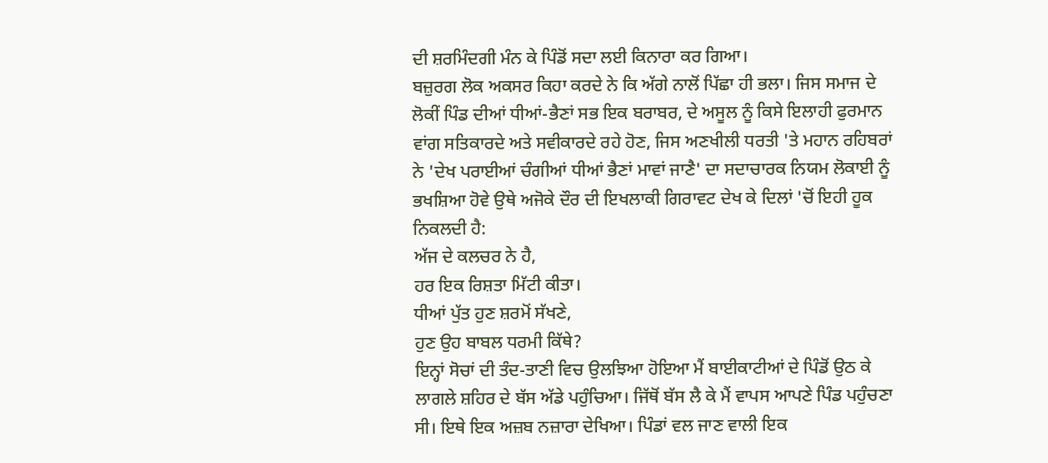ਦੀ ਸ਼ਰਮਿੰਦਗੀ ਮੰਨ ਕੇ ਪਿੰਡੋਂ ਸਦਾ ਲਈ ਕਿਨਾਰਾ ਕਰ ਗਿਆ।
ਬਜ਼ੁਰਗ ਲੋਕ ਅਕਸਰ ਕਿਹਾ ਕਰਦੇ ਨੇ ਕਿ ਅੱਗੇ ਨਾਲੋਂ ਪਿੱਛਾ ਹੀ ਭਲਾ। ਜਿਸ ਸਮਾਜ ਦੇ ਲੋਕੀਂ ਪਿੰਡ ਦੀਆਂ ਧੀਆਂ-ਭੈਣਾਂ ਸਭ ਇਕ ਬਰਾਬਰ, ਦੇ ਅਸੂਲ ਨੂੰ ਕਿਸੇ ਇਲਾਹੀ ਫੁਰਮਾਨ ਵਾਂਗ ਸਤਿਕਾਰਦੇ ਅਤੇ ਸਵੀਕਾਰਦੇ ਰਹੇ ਹੋਣ, ਜਿਸ ਅਣਖੀਲੀ ਧਰਤੀ 'ਤੇ ਮਹਾਨ ਰਹਿਬਰਾਂ ਨੇ 'ਦੇਖ ਪਰਾਈਆਂ ਚੰਗੀਆਂ ਧੀਆਂ ਭੈਣਾਂ ਮਾਵਾਂ ਜਾਣੈ' ਦਾ ਸਦਾਚਾਰਕ ਨਿਯਮ ਲੋਕਾਈ ਨੂੰ ਭਖਸ਼ਿਆ ਹੋਵੇ ਉਥੇ ਅਜੋਕੇ ਦੌਰ ਦੀ ਇਖਲਾਕੀ ਗਿਰਾਵਟ ਦੇਖ ਕੇ ਦਿਲਾਂ 'ਚੋਂ ਇਹੀ ਹੂਕ ਨਿਕਲਦੀ ਹੈ:
ਅੱਜ ਦੇ ਕਲਚਰ ਨੇ ਹੈ,
ਹਰ ਇਕ ਰਿਸ਼ਤਾ ਮਿੱਟੀ ਕੀਤਾ।
ਧੀਆਂ ਪੁੱਤ ਹੁਣ ਸ਼ਰਮੋਂ ਸੱਖਣੇ,
ਹੁਣ ਉਹ ਬਾਬਲ ਧਰਮੀ ਕਿੱਥੇ?
ਇਨ੍ਹਾਂ ਸੋਚਾਂ ਦੀ ਤੰਦ-ਤਾਣੀ ਵਿਚ ਉਲਝਿਆ ਹੋਇਆ ਮੈਂ ਬਾਈਕਾਟੀਆਂ ਦੇ ਪਿੰਡੋਂ ਉਠ ਕੇ ਲਾਗਲੇ ਸ਼ਹਿਰ ਦੇ ਬੱਸ ਅੱਡੇ ਪਹੁੰਚਿਆ। ਜਿੱਥੋਂ ਬੱਸ ਲੈ ਕੇ ਮੈਂ ਵਾਪਸ ਆਪਣੇ ਪਿੰਡ ਪਹੁੰਚਣਾ ਸੀ। ਇਥੇ ਇਕ ਅਜ਼ਬ ਨਜ਼ਾਰਾ ਦੇਖਿਆ। ਪਿੰਡਾਂ ਵਲ ਜਾਣ ਵਾਲੀ ਇਕ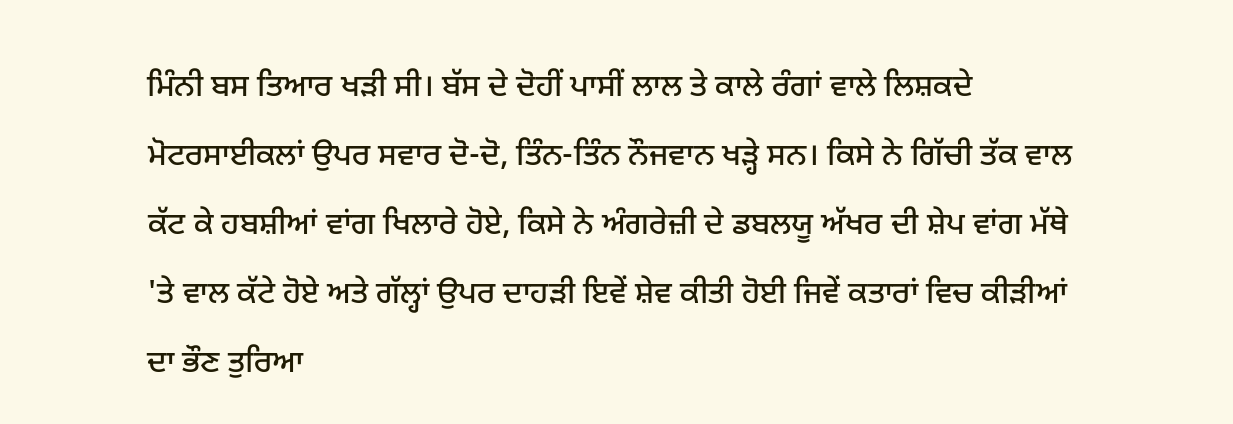ਮਿੰਨੀ ਬਸ ਤਿਆਰ ਖੜੀ ਸੀ। ਬੱਸ ਦੇ ਦੋਹੀਂ ਪਾਸੀਂ ਲਾਲ ਤੇ ਕਾਲੇ ਰੰਗਾਂ ਵਾਲੇ ਲਿਸ਼ਕਦੇ ਮੋਟਰਸਾਈਕਲਾਂ ਉਪਰ ਸਵਾਰ ਦੋ-ਦੋ, ਤਿੰਨ-ਤਿੰਨ ਨੌਜਵਾਨ ਖੜ੍ਹੇ ਸਨ। ਕਿਸੇ ਨੇ ਗਿੱਚੀ ਤੱਕ ਵਾਲ ਕੱਟ ਕੇ ਹਬਸ਼ੀਆਂ ਵਾਂਗ ਖਿਲਾਰੇ ਹੋਏ, ਕਿਸੇ ਨੇ ਅੰਗਰੇਜ਼ੀ ਦੇ ਡਬਲਯੂ ਅੱਖਰ ਦੀ ਸ਼ੇਪ ਵਾਂਗ ਮੱਥੇ 'ਤੇ ਵਾਲ ਕੱਟੇ ਹੋਏ ਅਤੇ ਗੱਲ੍ਹਾਂ ਉਪਰ ਦਾਹੜੀ ਇਵੇਂ ਸ਼ੇਵ ਕੀਤੀ ਹੋਈ ਜਿਵੇਂ ਕਤਾਰਾਂ ਵਿਚ ਕੀੜੀਆਂ ਦਾ ਭੌਣ ਤੁਰਿਆ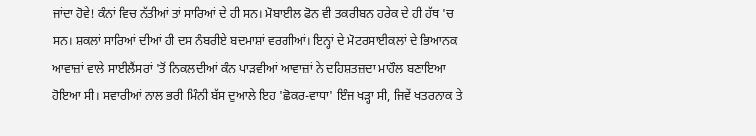ਜਾਂਦਾ ਹੋਵੇ! ਕੰਨਾਂ ਵਿਚ ਨੱਤੀਆਂ ਤਾਂ ਸਾਰਿਆਂ ਦੇ ਹੀ ਸਨ। ਮੋਬਾਈਲ ਫੋਨ ਵੀ ਤਕਰੀਬਨ ਹਰੇਕ ਦੇ ਹੀ ਹੱਥ 'ਚ ਸਨ। ਸ਼ਕਲਾਂ ਸਾਰਿਆਂ ਦੀਆਂ ਹੀ ਦਸ ਨੰਬਰੀਏ ਬਦਮਾਸ਼ਾਂ ਵਰਗੀਆਂ। ਇਨ੍ਹਾਂ ਦੇ ਮੋਟਰਸਾਈਕਲਾਂ ਦੇ ਭਿਆਨਕ ਆਵਾਜ਼ਾਂ ਵਾਲੇ ਸਾਈਲੈਂਸਰਾਂ 'ਤੋਂ ਨਿਕਲਦੀਆਂ ਕੰਨ ਪਾੜਵੀਆਂ ਆਵਾਜ਼ਾਂ ਨੇ ਦਹਿਸ਼ਤਜ਼ਦਾ ਮਾਹੌਲ ਬਣਾਇਆ ਹੋਇਆ ਸੀ। ਸਵਾਰੀਆਂ ਨਾਲ ਭਰੀ ਮਿੰਨੀ ਬੱਸ ਦੁਆਲੇ ਇਹ 'ਛੋਕਰ-ਵਾਧਾ' ਇੰਜ ਖੜ੍ਹਾ ਸੀ, ਜਿਵੇਂ ਖਤਰਨਾਕ ਤੇ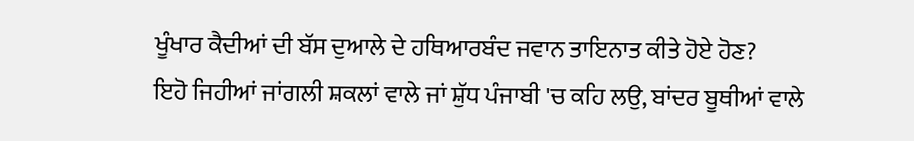ਖੂੰਖਾਰ ਕੈਦੀਆਂ ਦੀ ਬੱਸ ਦੁਆਲੇ ਦੇ ਹਥਿਆਰਬੰਦ ਜਵਾਨ ਤਾਇਨਾਤ ਕੀਤੇ ਹੋਏ ਹੋਣ?
ਇਹੋ ਜਿਹੀਆਂ ਜਾਂਗਲੀ ਸ਼ਕਲਾਂ ਵਾਲੇ ਜਾਂ ਸ਼ੁੱਧ ਪੰਜਾਬੀ 'ਚ ਕਹਿ ਲਉ, ਬਾਂਦਰ ਬੂਥੀਆਂ ਵਾਲੇ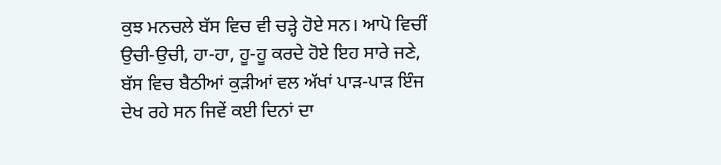ਕੁਝ ਮਨਚਲੇ ਬੱਸ ਵਿਚ ਵੀ ਚੜ੍ਹੇ ਹੋਏ ਸਨ। ਆਪੋ ਵਿਚੀਂ ਉਚੀ-ਉਚੀ, ਹਾ-ਹਾ, ਹੂ-ਹੂ ਕਰਦੇ ਹੋਏ ਇਹ ਸਾਰੇ ਜਣੇ, ਬੱਸ ਵਿਚ ਬੈਠੀਆਂ ਕੁੜੀਆਂ ਵਲ ਅੱਖਾਂ ਪਾੜ-ਪਾੜ ਇੰਜ ਦੇਖ ਰਹੇ ਸਨ ਜਿਵੇਂ ਕਈ ਦਿਨਾਂ ਦਾ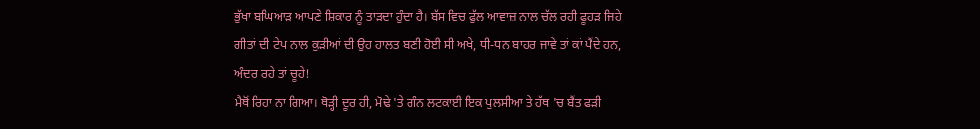ਭੁੱਖਾ ਬਘਿਆੜ ਆਪਣੇ ਸ਼ਿਕਾਰ ਨੂੰ ਤਾੜਦਾ ਹੁੰਦਾ ਹੈ। ਬੱਸ ਵਿਚ ਫੁੱਲ ਆਵਾਜ਼ ਨਾਲ ਚੱਲ ਰਹੀ ਫੂਹੜ ਜਿਹੇ ਗੀਤਾਂ ਦੀ ਟੇਪ ਨਾਲ ਕੁੜੀਆਂ ਦੀ ਉਹ ਹਾਲਤ ਬਣੀ ਹੋਈ ਸੀ ਅਖੇ, ਧੀ-ਧਨ ਬਾਹਰ ਜਾਵੇ ਤਾਂ ਕਾਂ ਪੈਂਦੇ ਹਨ, ਅੰਦਰ ਰਹੇ ਤਾਂ ਚੂਹੇ!
ਮੈਥੋਂ ਰਿਹਾ ਨਾ ਗਿਆ। ਥੋੜ੍ਹੀ ਦੂਰ ਹੀ, ਮੋਢੇ 'ਤੇ ਗੰਨ ਲਟਕਾਈ ਇਕ ਪੁਲਸੀਆ ਤੇ ਹੱਥ 'ਚ ਬੈਂਤ ਫੜੀ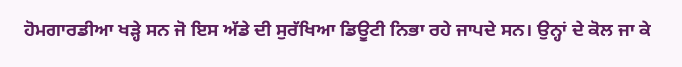ਹੋਮਗਾਰਡੀਆ ਖੜ੍ਹੇ ਸਨ ਜੋ ਇਸ ਅੱਡੇ ਦੀ ਸੁਰੱਖਿਆ ਡਿਊਟੀ ਨਿਭਾ ਰਹੇ ਜਾਪਦੇ ਸਨ। ਉਨ੍ਹਾਂ ਦੇ ਕੋਲ ਜਾ ਕੇ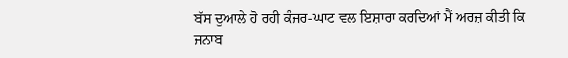ਬੱਸ ਦੁਆਲੇ ਹੋ ਰਹੀ ਕੰਜਰ-ਘਾਟ ਵਲ ਇਸ਼ਾਰਾ ਕਰਦਿਆਂ ਮੈਂ ਅਰਜ਼ ਕੀਤੀ ਕਿ ਜਨਾਬ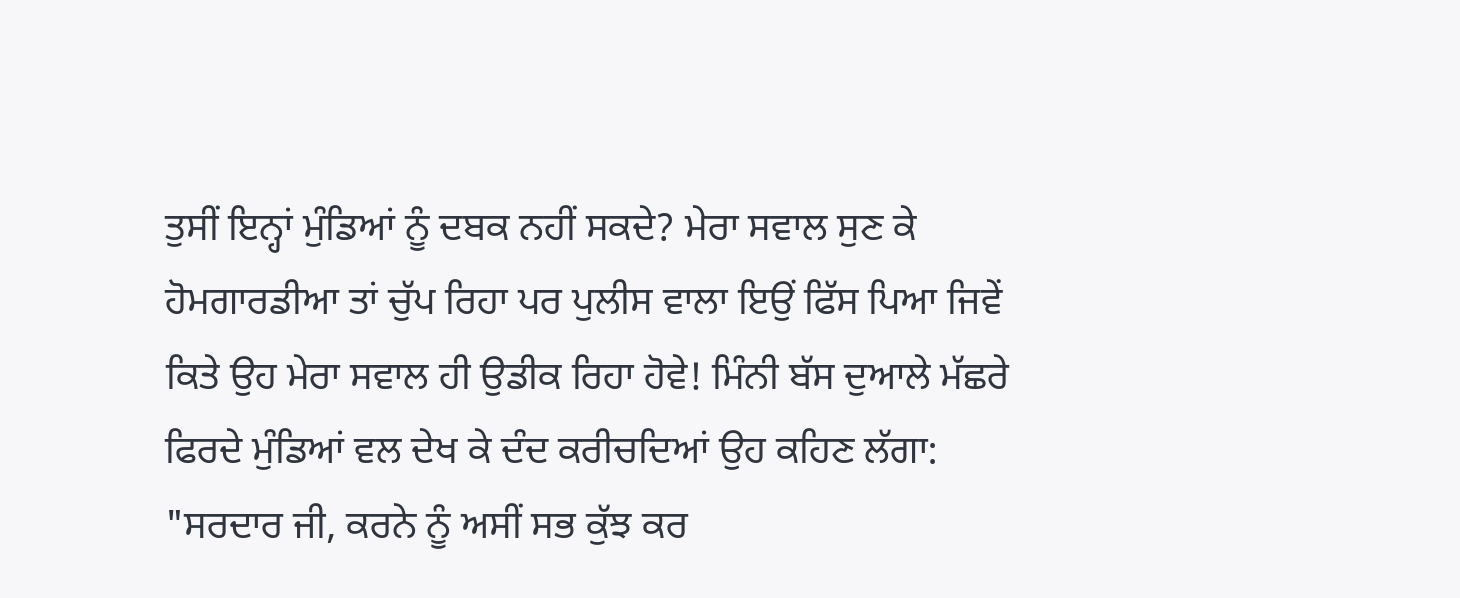ਤੁਸੀਂ ਇਨ੍ਹਾਂ ਮੁੰਡਿਆਂ ਨੂੰ ਦਬਕ ਨਹੀਂ ਸਕਦੇ? ਮੇਰਾ ਸਵਾਲ ਸੁਣ ਕੇ ਹੋਮਗਾਰਡੀਆ ਤਾਂ ਚੁੱਪ ਰਿਹਾ ਪਰ ਪੁਲੀਸ ਵਾਲਾ ਇਉਂ ਫਿੱਸ ਪਿਆ ਜਿਵੇਂ ਕਿਤੇ ਉਹ ਮੇਰਾ ਸਵਾਲ ਹੀ ਉਡੀਕ ਰਿਹਾ ਹੋਵੇ! ਮਿੰਨੀ ਬੱਸ ਦੁਆਲੇ ਮੱਛਰੇ ਫਿਰਦੇ ਮੁੰਡਿਆਂ ਵਲ ਦੇਖ ਕੇ ਦੰਦ ਕਰੀਚਦਿਆਂ ਉਹ ਕਹਿਣ ਲੱਗਾ:
"ਸਰਦਾਰ ਜੀ, ਕਰਨੇ ਨੂੰ ਅਸੀਂ ਸਭ ਕੁੱਝ ਕਰ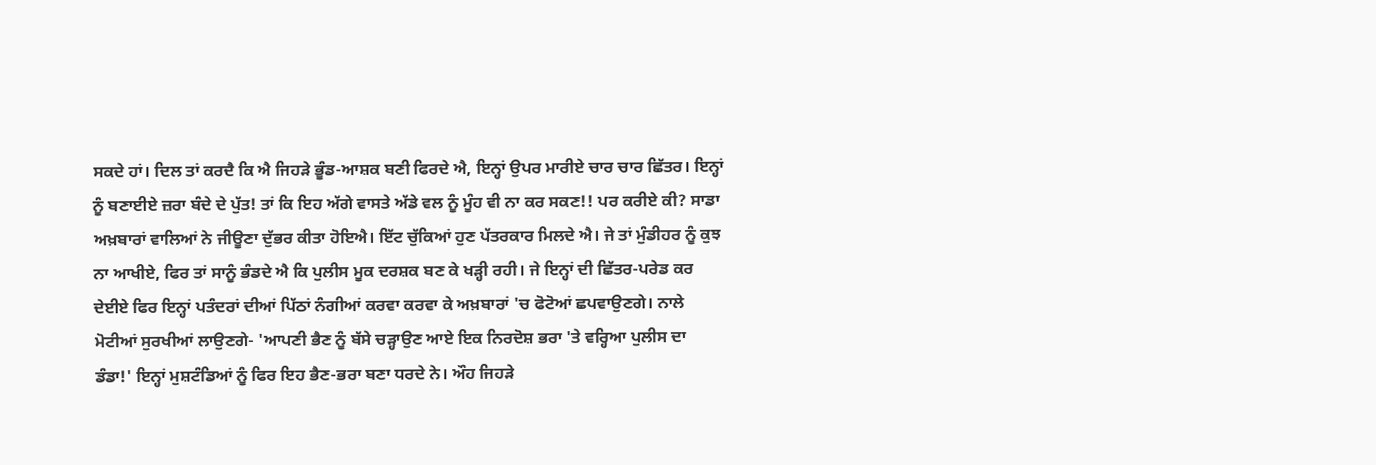ਸਕਦੇ ਹਾਂ। ਦਿਲ ਤਾਂ ਕਰਦੈ ਕਿ ਐ ਜਿਹੜੇ ਭੂੰਡ-ਆਸ਼ਕ ਬਣੀ ਫਿਰਦੇ ਐ, ਇਨ੍ਹਾਂ ਉਪਰ ਮਾਰੀਏ ਚਾਰ ਚਾਰ ਛਿੱਤਰ। ਇਨ੍ਹਾਂ ਨੂੰ ਬਣਾਈਏ ਜ਼ਰਾ ਬੰਦੇ ਦੇ ਪੁੱਤ! ਤਾਂ ਕਿ ਇਹ ਅੱਗੇ ਵਾਸਤੇ ਅੱਡੇ ਵਲ ਨੂੰ ਮੂੰਹ ਵੀ ਨਾ ਕਰ ਸਕਣ!! ਪਰ ਕਰੀਏ ਕੀ? ਸਾਡਾ ਅਖ਼ਬਾਰਾਂ ਵਾਲਿਆਂ ਨੇ ਜੀਊਣਾ ਦੁੱਭਰ ਕੀਤਾ ਹੋਇਐ। ਇੱਟ ਚੁੱਕਿਆਂ ਹੁਣ ਪੱਤਰਕਾਰ ਮਿਲਦੇ ਐ। ਜੇ ਤਾਂ ਮੁੰਡੀਹਰ ਨੂੰ ਕੁਝ ਨਾ ਆਖੀਏ, ਫਿਰ ਤਾਂ ਸਾਨੂੰ ਭੰਡਦੇ ਐ ਕਿ ਪੁਲੀਸ ਮੂਕ ਦਰਸ਼ਕ ਬਣ ਕੇ ਖੜ੍ਹੀ ਰਹੀ। ਜੇ ਇਨ੍ਹਾਂ ਦੀ ਛਿੱਤਰ-ਪਰੇਡ ਕਰ ਦੇਈਏ ਫਿਰ ਇਨ੍ਹਾਂ ਪਤੰਦਰਾਂ ਦੀਆਂ ਪਿੱਠਾਂ ਨੰਗੀਆਂ ਕਰਵਾ ਕਰਵਾ ਕੇ ਅਖ਼ਬਾਰਾਂ 'ਚ ਫੋਟੋਆਂ ਛਪਵਾਉਣਗੇ। ਨਾਲੇ ਮੋਟੀਆਂ ਸੁਰਖੀਆਂ ਲਾਉਣਗੇ- 'ਆਪਣੀ ਭੈਣ ਨੂੰ ਬੱਸੇ ਚੜ੍ਹਾਉਣ ਆਏ ਇਕ ਨਿਰਦੋਸ਼ ਭਰਾ 'ਤੇ ਵਰ੍ਹਿਆ ਪੁਲੀਸ ਦਾ ਡੰਡਾ!' ਇਨ੍ਹਾਂ ਮੁਸ਼ਟੰਡਿਆਂ ਨੂੰ ਫਿਰ ਇਹ ਭੈਣ-ਭਰਾ ਬਣਾ ਧਰਦੇ ਨੇ। ਔਹ ਜਿਹੜੇ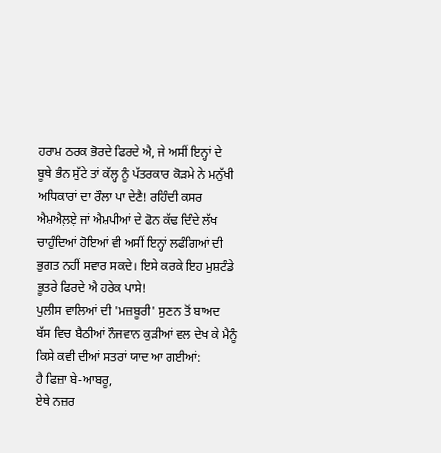ਹਰਾਮ਼ ਠਰਕ ਭੋਰਦੇ ਫਿਰਦੇ ਐ, ਜੇ ਅਸੀਂ ਇਨ੍ਹਾਂ ਦੇ ਬੂਥੇ ਭੰਨ ਸੁੱਟੇ ਤਾਂ ਕੱਲ੍ਹ ਨੂੰ ਪੱਤਰਕਾਰ ਕੋੜਮੇ ਨੇ ਮਨੁੱਖੀ ਅਧਿਕਾਰਾਂ ਦਾ ਰੌਲਾ ਪਾ ਦੇਣੈ! ਰਹਿੰਦੀ ਕਸਰ ਐਮ਼ਐਲ਼ਏ਼ ਜਾਂ ਐਮ਼ਪੀਆਂ ਦੇ ਫੋਨ ਕੱਢ ਦਿੰਦੇ ਲੱਖ ਚਾਹੁੰਦਿਆਂ ਹੋਇਆਂ ਵੀ ਅਸੀਂ ਇਨ੍ਹਾਂ ਲਫੰਗਿਆਂ ਦੀ ਭੁਗਤ ਨਹੀਂ ਸਵਾਰ ਸਕਦੇ। ਇਸੇ ਕਰਕੇ ਇਹ ਮੁਸ਼ਟੰਡੇ ਭੂਤਰੇ ਫਿਰਦੇ ਐ ਹਰੇਕ ਪਾਸੇ!
ਪੁਲੀਸ ਵਾਲਿਆਂ ਦੀ 'ਮਜ਼ਬੂਰੀ' ਸੁਣਨ ਤੋਂ ਬਾਅਦ ਬੱਸ ਵਿਚ ਬੈਠੀਆਂ ਨੌਜਵਾਨ ਕੁੜੀਆਂ ਵਲ ਦੇਖ ਕੇ ਮੈਨੂੰ ਕਿਸੇ ਕਵੀ ਦੀਆਂ ਸਤਰਾਂ ਯਾਦ ਆ ਗਈਆਂ:
ਹੈ ਫਿਜ਼ਾ ਬੇ-ਆਬਰੂ,
ਏਥੇ ਨਜ਼ਰ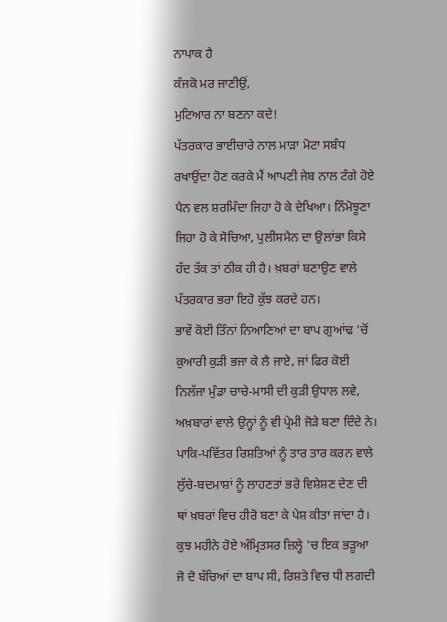ਨਾਪਾਕ ਹੈ
ਕੰਜਕੋ ਮਰ ਜਾਣੀਉਂ,
ਮੁਟਿਆਰ ਨਾ ਬਣਨਾ ਕਦੇ!
ਪੱਤਰਕਾਰ ਭਾਈਚਾਰੇ ਨਾਲ ਮਾੜਾ ਮੋਟਾ ਸਬੰਧ ਰਖਾਉਂਦਾ ਹੋਣ ਕਰਕੇ ਮੈਂ ਆਪਣੀ ਜੇਬ ਨਾਲ ਟੰਗੇ ਹੋਏ ਪੈਨ ਵਲ ਸ਼ਰਮਿੰਦਾ ਜਿਹਾ ਹੋ ਕੇ ਦੇਖਿਆ। ਨਿੰਮੋਝੂਣਾ ਜਿਹਾ ਹੋ ਕੇ ਸੋਚਿਆ, ਪੁਲੀਸਮੈਨ ਦਾ ਉਲਾਂਭਾ ਕਿਸੇ ਹੱਦ ਤੱਕ ਤਾਂ ਠੀਕ ਹੀ ਹੈ। ਖ਼ਬਰਾਂ ਬਣਾਉਣ ਵਾਲੇ ਪੱਤਰਕਾਰ ਭਰਾ ਇਹੋ ਕੁੱਝ ਕਰਦੇ ਹਨ।
ਭਾਵੇਂ ਕੋਈ ਤਿੰਨਾਂ ਨਿਆਣਿਆਂ ਦਾ ਬਾਪ ਗੁਆਂਢ 'ਚੋਂ ਕੁਆਰੀ ਕੁੜੀ ਭਜਾ ਕੇ ਲੈ ਜਾਏ, ਜਾਂ ਫਿਰ ਕੋਈ ਨਿਲੱਜਾ ਮੁੰਡਾ ਚਾਚੇ-ਮਾਸੀ ਦੀ ਕੁੜੀ ਉਧਾਲ ਲਵੇ, ਅਖ਼ਬਾਰਾਂ ਵਾਲੇ ਉਨ੍ਹਾਂ ਨੂੰ ਵੀ ਪ੍ਰੇਮੀ ਜੋੜੇ ਬਣਾ ਦਿੰਦੇ ਨੇ। ਪਾਕਿ-ਪਵਿੱਤਰ ਰਿਸ਼ਤਿਆਂ ਨੂੰ ਤਾਰ ਤਾਰ ਕਰਨ ਵਾਲੇ ਲੁੱਚੇ-ਬਦਮਾਸ਼ਾਂ ਨੂੰ ਲਾਹਣਤਾਂ ਭਰੇ ਵਿਸ਼ੇਸ਼ਣ ਦੇਣ ਦੀ ਥਾਂ ਖ਼ਬਰਾਂ ਵਿਚ ਹੀਰੋ ਬਣਾ ਕੇ ਪੇਸ਼ ਕੀਤਾ ਜਾਂਦਾ ਹੈ।
ਕੁਝ ਮਹੀਨੇ ਹੋਏ ਅੰਮ੍ਰਿਤਸਰ ਜ਼ਿਲ੍ਹੇ 'ਚ ਇਕ ਭੜੂਆ ਜੋ ਦੋ ਬੱਚਿਆਂ ਦਾ ਬਾਪ ਸੀ, ਰਿਸ਼ਤੇ ਵਿਚ ਧੀ ਲਗਦੀ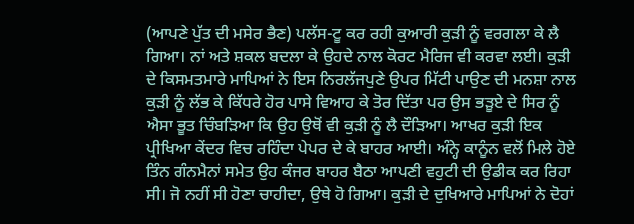(ਆਪਣੇ ਪੁੱਤ ਦੀ ਮਸੇਰ ਭੈਣ) ਪਲੱਸ-ਟੂ ਕਰ ਰਹੀ ਕੁਆਰੀ ਕੁੜੀ ਨੂੰ ਵਰਗਲਾ ਕੇ ਲੈ ਗਿਆ। ਨਾਂ ਅਤੇ ਸ਼ਕਲ ਬਦਲਾ ਕੇ ਉਹਦੇ ਨਾਲ ਕੋਰਟ ਮੈਰਿਜ ਵੀ ਕਰਵਾ ਲਈ। ਕੁੜੀ ਦੇ ਕਿਸਮਤਮਾਰੇ ਮਾਪਿਆਂ ਨੇ ਇਸ ਨਿਰਲੱਜਪੁਣੇ ਉਪਰ ਮਿੱਟੀ ਪਾਉਣ ਦੀ ਮਨਸ਼ਾ ਨਾਲ ਕੁੜੀ ਨੂੰ ਲੱਭ ਕੇ ਕਿੱਧਰੇ ਹੋਰ ਪਾਸੇ ਵਿਆਹ ਕੇ ਤੋਰ ਦਿੱਤਾ ਪਰ ਉਸ ਭੜੂਏ ਦੇ ਸਿਰ ਨੂੰ ਐਸਾ ਭੂਤ ਚਿੰਬੜਿਆ ਕਿ ਉਹ ਉਥੋਂ ਵੀ ਕੁੜੀ ਨੂੰ ਲੈ ਦੌੜਿਆ। ਆਖਰ ਕੁੜੀ ਇਕ ਪ੍ਰੀਖਿਆ ਕੇਂਦਰ ਵਿਚ ਰਹਿੰਦਾ ਪੇਪਰ ਦੇ ਕੇ ਬਾਹਰ ਆਈ। ਅੰਨ੍ਹੇ ਕਾਨੂੰਨ ਵਲੋਂ ਮਿਲੇ ਹੋਏ ਤਿੰਨ ਗੰਨਮੈਨਾਂ ਸਮੇਤ ਉਹ ਕੰਜਰ ਬਾਹਰ ਬੈਠਾ ਆਪਣੀ ਵਹੁਟੀ ਦੀ ਉਡੀਕ ਕਰ ਰਿਹਾ ਸੀ। ਜੋ ਨਹੀਂ ਸੀ ਹੋਣਾ ਚਾਹੀਦਾ, ਉਥੇ ਹੋ ਗਿਆ। ਕੁੜੀ ਦੇ ਦੁਖਿਆਰੇ ਮਾਪਿਆਂ ਨੇ ਦੋਹਾਂ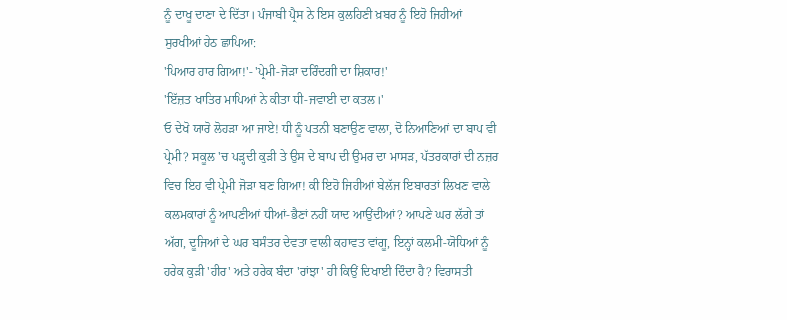ਨੂੰ ਦਾਖੂ ਦਾਣਾ ਦੇ ਦਿੱਤਾ। ਪੰਜਾਬੀ ਪ੍ਰੈਸ ਨੇ ਇਸ ਕੁਲਹਿਣੀ ਖ਼ਬਰ ਨੂੰ ਇਹੋ ਜਿਹੀਆਂ ਸੁਰਖੀਆਂ ਹੇਠ ਛਾਪਿਆ:
'ਪਿਆਰ ਹਾਰ ਗਿਆ!'- 'ਪ੍ਰੇਮੀ-ਜੋੜਾ ਦਰਿੰਦਗੀ ਦਾ ਸ਼ਿਕਾਰ!'
'ਇੱਜ਼ਤ ਖਾਤਿਰ ਮਾਪਿਆਂ ਨੇ ਕੀਤਾ ਧੀ-ਜਵਾਈ ਦਾ ਕਤਲ।'
ਓ ਦੇਖੋ ਯਾਰੋ ਲੋਹੜਾ ਆ ਜਾਏ! ਧੀ ਨੂੰ ਪਤਨੀ ਬਣਾਉਣ ਵਾਲਾ, ਦੋ ਨਿਆਣਿਆਂ ਦਾ ਬਾਪ ਵੀ ਪ੍ਰੇਮੀ? ਸਕੂਲ 'ਚ ਪੜ੍ਹਦੀ ਕੁੜੀ ਤੇ ਉਸ ਦੇ ਬਾਪ ਦੀ ਉਮਰ ਦਾ ਮਾਸੜ, ਪੱਤਰਕਾਰਾਂ ਦੀ ਨਜ਼ਰ ਵਿਚ ਇਹ ਵੀ ਪ੍ਰੇਮੀ ਜੋੜਾ ਬਣ ਗਿਆ! ਕੀ ਇਹੋ ਜਿਹੀਆਂ ਬੇਲੱਜ ਇਬਾਰਤਾਂ ਲਿਖਣ ਵਾਲੇ ਕਲਮਕਾਰਾਂ ਨੂੰ ਆਪਣੀਆਂ ਧੀਆਂ-ਭੈਣਾਂ ਨਹੀਂ ਯਾਦ ਆਉਂਦੀਆਂ? ਆਪਣੇ ਘਰ ਲੱਗੇ ਤਾਂ ਅੱਗ, ਦੂਜਿਆਂ ਦੇ ਘਰ ਬਸੰਤਰ ਦੇਵਤਾ ਵਾਲੀ ਕਹਾਵਤ ਵਾਂਗੂ, ਇਨ੍ਹਾਂ ਕਲਮੀ-ਯੋਧਿਆਂ ਨੂੰ ਹਰੇਕ ਕੁੜੀ 'ਹੀਰ' ਅਤੇ ਹਰੇਕ ਬੰਦਾ 'ਰਾਂਝਾ' ਹੀ ਕਿਉਂ ਦਿਖਾਈ ਦਿੰਦਾ ਹੈ? ਵਿਰਾਸਤੀ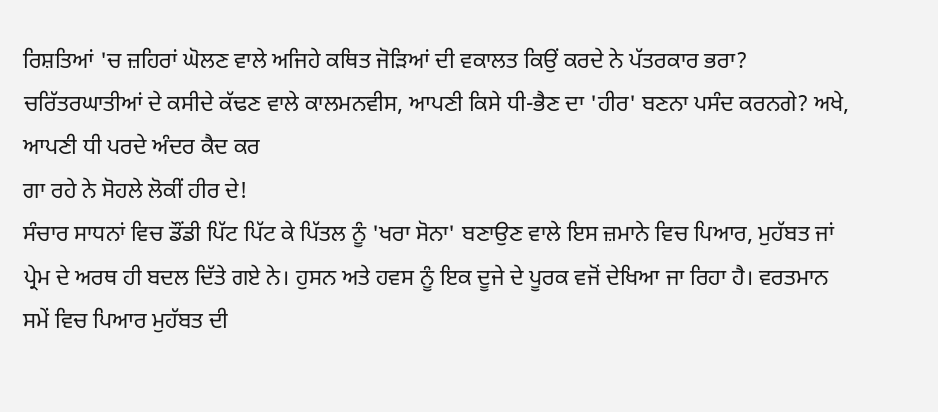ਰਿਸ਼ਤਿਆਂ 'ਚ ਜ਼ਹਿਰਾਂ ਘੋਲਣ ਵਾਲੇ ਅਜਿਹੇ ਕਥਿਤ ਜੋੜਿਆਂ ਦੀ ਵਕਾਲਤ ਕਿਉਂ ਕਰਦੇ ਨੇ ਪੱਤਰਕਾਰ ਭਰਾ? ਚਰਿੱਤਰਘਾਤੀਆਂ ਦੇ ਕਸੀਦੇ ਕੱਢਣ ਵਾਲੇ ਕਾਲਮਨਵੀਸ, ਆਪਣੀ ਕਿਸੇ ਧੀ-ਭੈਣ ਦਾ 'ਹੀਰ' ਬਣਨਾ ਪਸੰਦ ਕਰਨਗੇ? ਅਖੇ,
ਆਪਣੀ ਧੀ ਪਰਦੇ ਅੰਦਰ ਕੈਦ ਕਰ
ਗਾ ਰਹੇ ਨੇ ਸੋਹਲੇ ਲੋਕੀਂ ਹੀਰ ਦੇ!
ਸੰਚਾਰ ਸਾਧਨਾਂ ਵਿਚ ਡੌਂਡੀ ਪਿੱਟ ਪਿੱਟ ਕੇ ਪਿੱਤਲ ਨੂੰ 'ਖਰਾ ਸੋਨਾ' ਬਣਾਉਣ ਵਾਲੇ ਇਸ ਜ਼ਮਾਨੇ ਵਿਚ ਪਿਆਰ, ਮੁਹੱਬਤ ਜਾਂ ਪ੍ਰੇਮ ਦੇ ਅਰਥ ਹੀ ਬਦਲ ਦਿੱਤੇ ਗਏ ਨੇ। ਹੁਸਨ ਅਤੇ ਹਵਸ ਨੂੰ ਇਕ ਦੂਜੇ ਦੇ ਪੂਰਕ ਵਜੋਂ ਦੇਖਿਆ ਜਾ ਰਿਹਾ ਹੈ। ਵਰਤਮਾਨ ਸਮੇਂ ਵਿਚ ਪਿਆਰ ਮੁਹੱਬਤ ਦੀ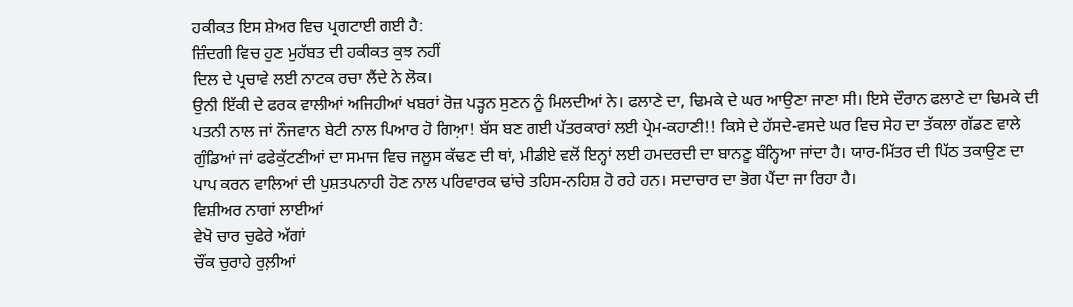ਹਕੀਕਤ ਇਸ ਸ਼ੇਅਰ ਵਿਚ ਪ੍ਰਗਟਾਈ ਗਈ ਹੈ:
ਜ਼ਿੰਦਗੀ ਵਿਚ ਹੁਣ ਮੁਹੱਬਤ ਦੀ ਹਕੀਕਤ ਕੁਝ ਨਹੀਂ
ਦਿਲ ਦੇ ਪ੍ਰਚਾਵੇ ਲਈ ਨਾਟਕ ਰਚਾ ਲੈਂਦੇ ਨੇ ਲੋਕ।
ਉਨੀ ਇੱਕੀ ਦੇ ਫਰਕ ਵਾਲੀਆਂ ਅਜਿਹੀਆਂ ਖਬਰਾਂ ਰੋਜ਼ ਪੜ੍ਹਨ ਸੁਣਨ ਨੂੰ ਮਿਲਦੀਆਂ ਨੇ। ਫਲਾਣੇ ਦਾ, ਢਿਮਕੇ ਦੇ ਘਰ ਆਉਣਾ ਜਾਣਾ ਸੀ। ਇਸੇ ਦੌਰਾਨ ਫਲਾਣੇ ਦਾ ਢਿਮਕੇ ਦੀ ਪਤਨੀ ਨਾਲ ਜਾਂ ਨੌਜਵਾਨ ਬੇਟੀ ਨਾਲ ਪਿਆਰ ਹੋ ਗਿਆ਼! ਬੱਸ ਬਣ ਗਈ ਪੱਤਰਕਾਰਾਂ ਲਈ ਪ੍ਰੇਮ-ਕਹਾਣੀ!! ਕਿਸੇ ਦੇ ਹੱਸਦੇ-ਵਸਦੇ ਘਰ ਵਿਚ ਸੇਹ ਦਾ ਤੱਕਲਾ ਗੱਡਣ ਵਾਲੇ ਗੁੰਡਿਆਂ ਜਾਂ ਫਫੇਕੁੱਟਣੀਆਂ ਦਾ ਸਮਾਜ ਵਿਚ ਜਲੂਸ ਕੱਢਣ ਦੀ ਥਾਂ, ਮੀਡੀਏ ਵਲੋਂ ਇਨ੍ਹਾਂ ਲਈ ਹਮਦਰਦੀ ਦਾ ਬਾਨਣੂ ਬੰਨ੍ਹਿਆ ਜਾਂਦਾ ਹੈ। ਯਾਰ-ਮਿੱਤਰ ਦੀ ਪਿੱਠ ਤਕਾਉਣ ਦਾ ਪਾਪ ਕਰਨ ਵਾਲਿਆਂ ਦੀ ਪੁਸ਼ਤਪਨਾਹੀ ਹੋਣ ਨਾਲ ਪਰਿਵਾਰਕ ਢਾਂਚੇ ਤਹਿਸ-ਨਹਿਸ਼ ਹੋ ਰਹੇ ਹਨ। ਸਦਾਚਾਰ ਦਾ ਭੋਗ ਪੈਂਦਾ ਜਾ ਰਿਹਾ ਹੈ।
ਵਿਸ਼ੀਅਰ ਨਾਗਾਂ ਲਾਈਆਂ
ਵੇਖੋ ਚਾਰ ਚੁਫੇਰੇ ਅੱਗਾਂ
ਚੌਂਕ ਚੁਰਾਹੇ ਰੁਲ਼ੀਆਂ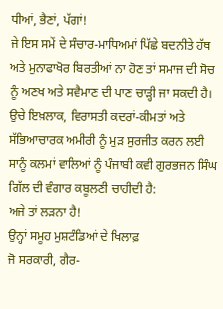ਧੀਆਂ, ਭੈਣਾਂ, ਪੱਗਾਂ!
ਜੇ ਇਸ ਸਮੇਂ ਦੇ ਸੰਚਾਰ-ਮਾਧਿਅਮਾਂ ਪਿੱਛੇ ਬਦਨੀਤੇ ਹੱਥ ਅਤੇ ਮੁਨਾਫਾਖੋਰ ਬਿਰਤੀਆਂ ਨਾ ਹੋਣ ਤਾਂ ਸਮਾਜ ਦੀ ਸੋਚ ਨੂੰ ਅਣਖ ਅਤੇ ਸਵੈਮਾਣ ਦੀ ਪਾਣ ਚਾੜ੍ਹੀ ਜਾ ਸਕਦੀ ਹੈ। ਉਚੇ ਇਖ਼ਲਾਕ, ਵਿਰਾਸਤੀ ਕਦਰਾਂ-ਕੀਮਤਾਂ ਅਤੇ ਸੱਭਿਆਚਾਰਕ ਅਮੀਰੀ ਨੂੰ ਮੁੜ ਸੁਰਜੀਤ ਕਰਨ ਲਈ ਸਾਨੂੰ ਕਲਮਾਂ ਵਾਲਿਆਂ ਨੂੰ ਪੰਜਾਬੀ ਕਵੀ ਗੁਰਭਜਨ ਸਿੰਘ ਗਿੱਲ ਦੀ ਵੰਗਾਰ ਕਬੂਲਣੀ ਚਾਹੀਦੀ ਹੈ:
ਅਜੇ ਤਾਂ ਲੜਨਾ ਹੈ!
ਉਨ੍ਹਾਂ ਸਮੂਹ ਮੁਸ਼ਟੰਡਿਆਂ ਦੇ ਖਿਲਾਫ਼
ਜੋ ਸਰਕਾਰੀ, ਗੈਰ-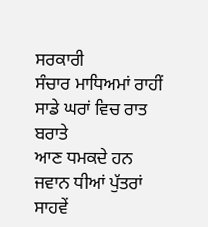ਸਰਕਾਰੀ
ਸੰਚਾਰ ਮਾਧਿਅਮਾਂ ਰਾਹੀਂ
ਸਾਡੇ ਘਰਾਂ ਵਿਚ ਰਾਤ ਬਰਾਤੇ
ਆਣ ਧਮਕਦੇ ਹਨ
ਜਵਾਨ ਧੀਆਂ ਪੁੱਤਰਾਂ
ਸਾਹਵੇਂ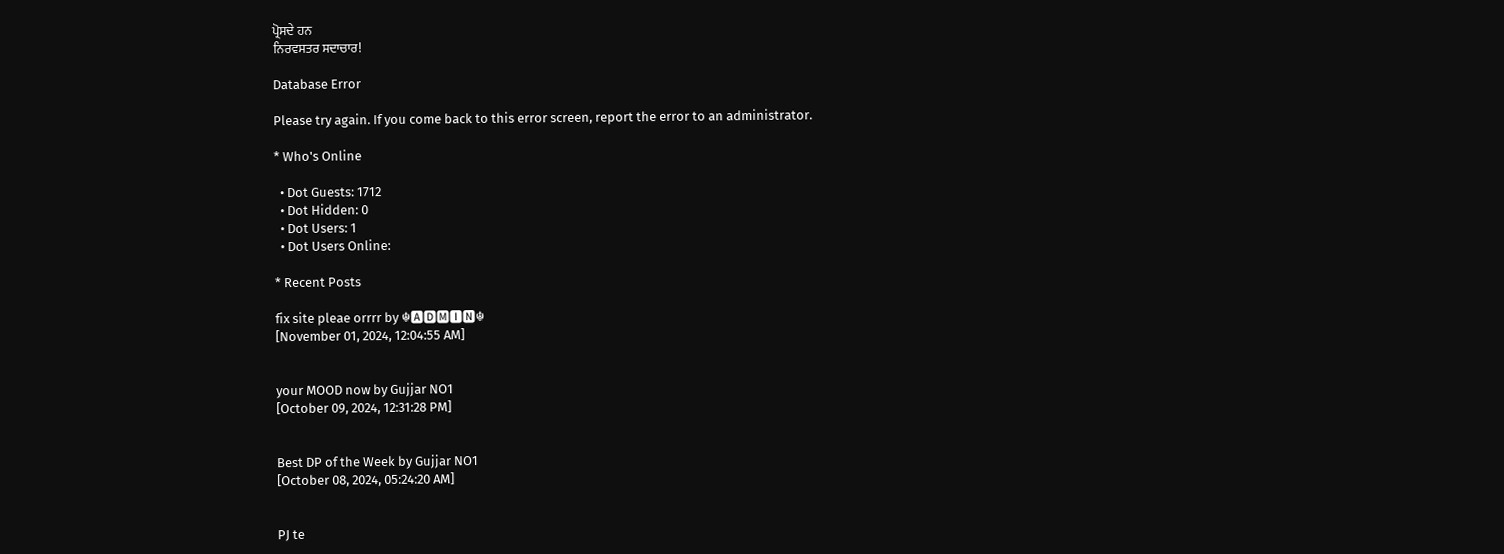ਪ੍ਰੋਸਦੇ ਹਨ
ਨਿਰਵਸਤਰ ਸਦਾਚਾਰ!

Database Error

Please try again. If you come back to this error screen, report the error to an administrator.

* Who's Online

  • Dot Guests: 1712
  • Dot Hidden: 0
  • Dot Users: 1
  • Dot Users Online:

* Recent Posts

fix site pleae orrrr by ☬🅰🅳🅼🅸🅽☬
[November 01, 2024, 12:04:55 AM]


your MOOD now by Gujjar NO1
[October 09, 2024, 12:31:28 PM]


Best DP of the Week by Gujjar NO1
[October 08, 2024, 05:24:20 AM]


PJ te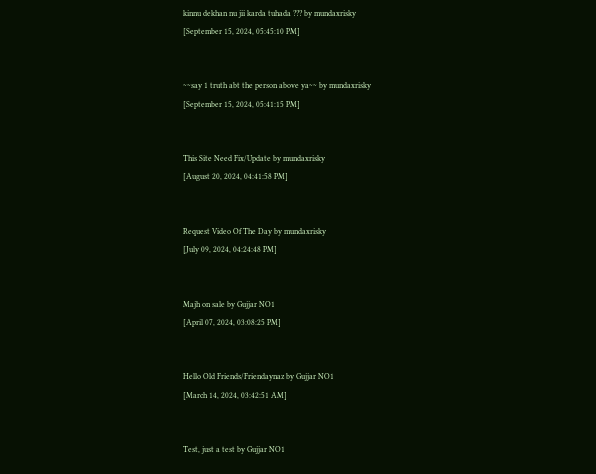kinnu dekhan nu jii karda tuhada ??? by mundaxrisky
[September 15, 2024, 05:45:10 PM]


~~say 1 truth abt the person above ya~~ by mundaxrisky
[September 15, 2024, 05:41:15 PM]


This Site Need Fix/Update by mundaxrisky
[August 20, 2024, 04:41:58 PM]


Request Video Of The Day by mundaxrisky
[July 09, 2024, 04:24:48 PM]


Majh on sale by Gujjar NO1
[April 07, 2024, 03:08:25 PM]


Hello Old Friends/Friendaynaz by Gujjar NO1
[March 14, 2024, 03:42:51 AM]


Test, just a test by Gujjar NO1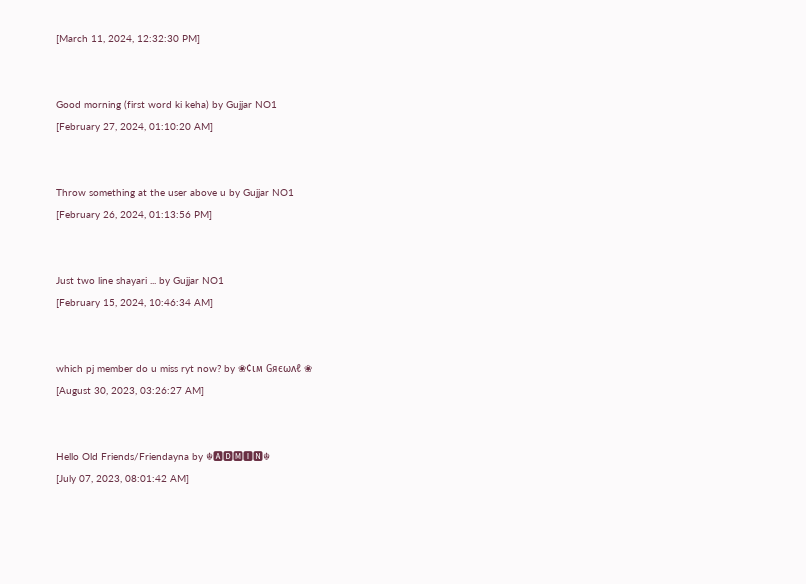[March 11, 2024, 12:32:30 PM]


Good morning (first word ki keha) by Gujjar NO1
[February 27, 2024, 01:10:20 AM]


Throw something at the user above u by Gujjar NO1
[February 26, 2024, 01:13:56 PM]


Just two line shayari ... by Gujjar NO1
[February 15, 2024, 10:46:34 AM]


which pj member do u miss ryt now? by ❀¢ιм Gяєωʌℓ ❀
[August 30, 2023, 03:26:27 AM]


Hello Old Friends/Friendayna by ☬🅰🅳🅼🅸🅽☬
[July 07, 2023, 08:01:42 AM]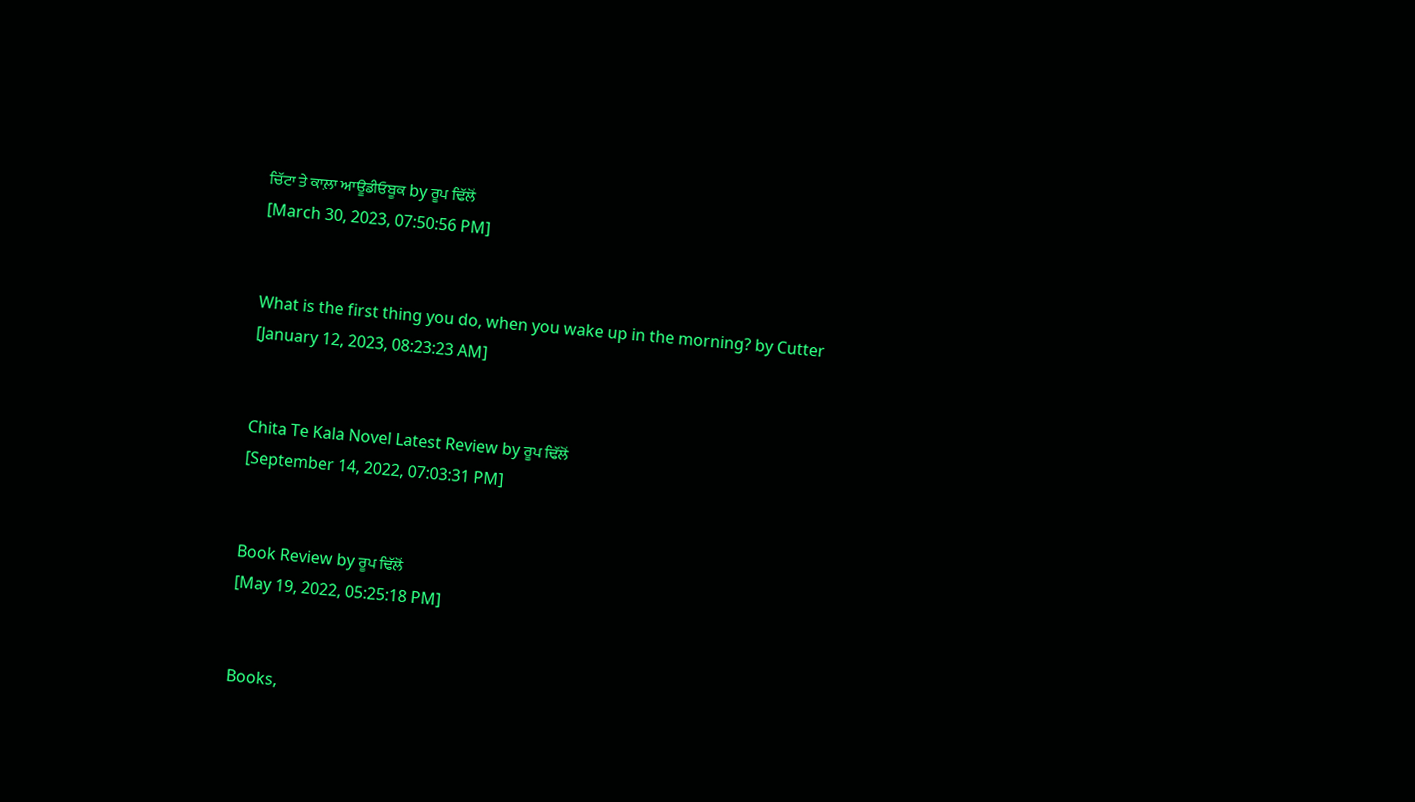ਚਿੱਟਾ ਤੇ ਕਾਲ਼ਾ ਆਊਡੀਓਬੂਕ by ਰੂਪ ਢਿੱਲੋਂ
[March 30, 2023, 07:50:56 PM]


What is the first thing you do, when you wake up in the morning? by Cutter
[January 12, 2023, 08:23:23 AM]


Chita Te Kala Novel Latest Review by ਰੂਪ ਢਿੱਲੋਂ
[September 14, 2022, 07:03:31 PM]


Book Review by ਰੂਪ ਢਿੱਲੋਂ
[May 19, 2022, 05:25:18 PM]


Books,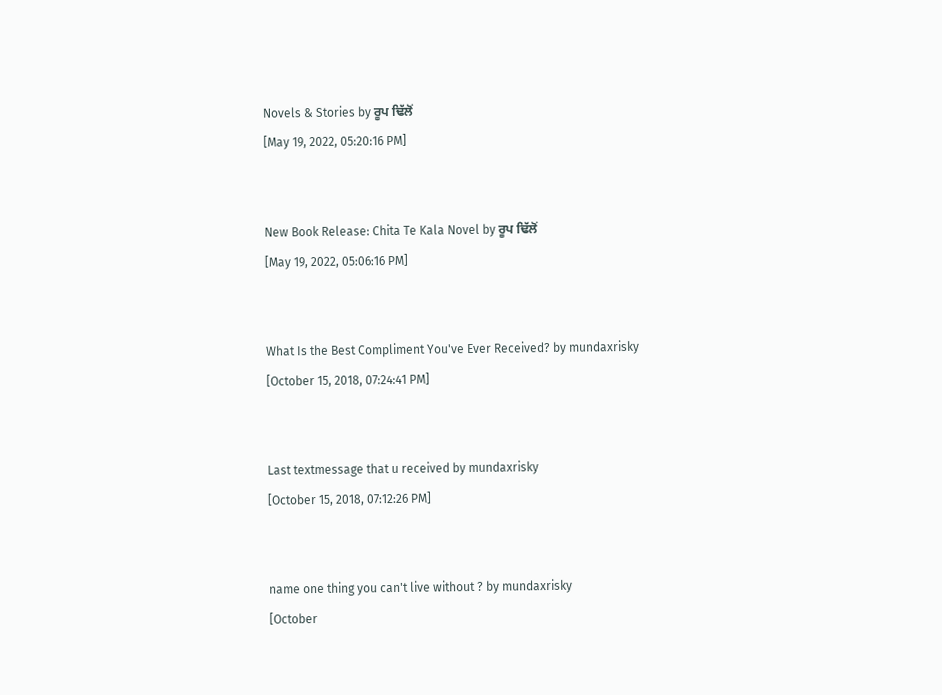Novels & Stories by ਰੂਪ ਢਿੱਲੋਂ
[May 19, 2022, 05:20:16 PM]


New Book Release: Chita Te Kala Novel by ਰੂਪ ਢਿੱਲੋਂ
[May 19, 2022, 05:06:16 PM]


What Is the Best Compliment You've Ever Received? by mundaxrisky
[October 15, 2018, 07:24:41 PM]


Last textmessage that u received by mundaxrisky
[October 15, 2018, 07:12:26 PM]


name one thing you can't live without ? by mundaxrisky
[October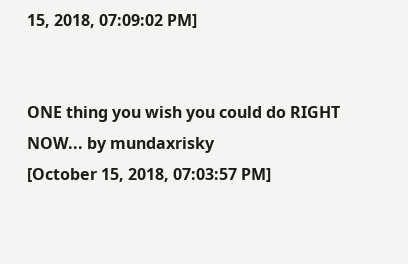15, 2018, 07:09:02 PM]


ONE thing you wish you could do RIGHT NOW... by mundaxrisky
[October 15, 2018, 07:03:57 PM]